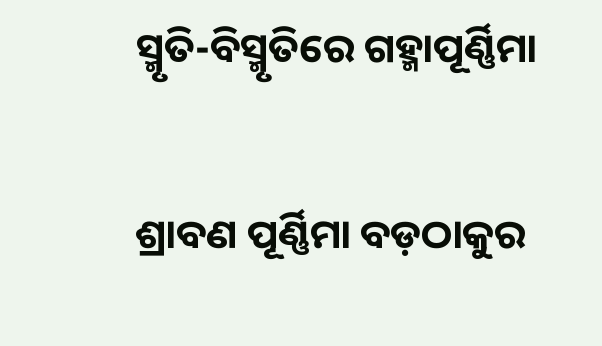ସ୍ମୃତି-ବିସ୍ମୃତିରେ ଗହ୍ମାପୂର୍ଣ୍ଣିମା

ଶ୍ରାବଣ ପୂର୍ଣ୍ଣିମା ବଡ଼ଠାକୁର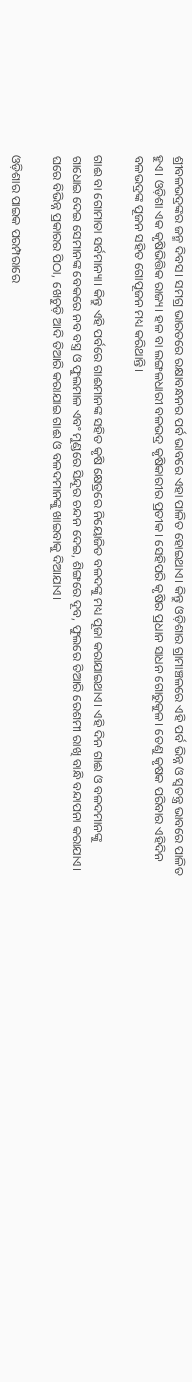ଶ୍ରୀବଳଭଦ୍ରଙ୍କର ଜନ୍ମ ଦିବସ। ସମଗ୍ର ଭାରତରେ ରକ୍ଷାବନ୍ଧନର ପର୍ବ ଭାବରେ ଏହା ପାଳିତ ହୋଇଥାଏ। କିନ୍ତୁ ଓଡ଼ିଶାର ଗ୍ରାମାଞ୍ଚଳରେ ଏହି ପର୍ବ ଭିନ୍ନ ଓ ସ୍ୱତନ୍ତ୍ର ଭାବରେ ପାଳିତ ହୁଏ। ଓଡ଼ିଶା ଏକ କୃଷିଭିତ୍ତିକ ରାଜ୍ୟ। ହଳ ବା ଲଙ୍ଗଳଧାରୀ ବଳଭଦ୍ର କୃଷିକାରୀର ପ୍ରତୀକ। ସେହିପରି କୃଷିର ପ୍ରଧାନ ସାଧନ ଗୋରୁକୁଳ। ତେଣୁ କୃଷକ ପରିବାର ଏହିଦିନ ବଳଭଦ୍ରଙ୍କ ପୂଜନ ସହିତ ଗୋପୂଜନ ମଧ୍ୟ କରିଥାନ୍ତି।

ଗାଈ ବା ଗୋମାତା ସର୍ବମାନ୍ୟା। କିନ୍ତୁ ଏହି ପର୍ବରେ ଗାଈମାନଙ୍କ ସହିତ କୃଷି କ୍ଷେତ୍ରରେ ନିୟୋଜିତ ବଳଦଙ୍କୁ ମଧ୍ୟ ପୂଜା କରାଯାଇଥାଏ। ଏହି ଦିନ ଗାଈ ଓ ବଳଦମାନଙ୍କୁ ଗାଧୋଇ ଦେଇ ସେମାନଙ୍କ ବେକରେ ନବ ବସ୍ତ୍ର ଓ ଫୁଲମାଳ ଏବଂ ମୁଣ୍ଡରେ ସିନ୍ଦୂର ଚନ୍ଦନ ଦେଇ, ଶିଙ୍ଗରେ ଦୂବ, ଫୁଲରେ ତିଆରି ରେଶମୀ ରାଖି ବାନ୍ଧି ବନ୍ଦାପନା କରାଯାଏ। ଘରେ ବିଭିନ୍ନ ପ୍ରକାରର ପିଠା, ଖେଚୁଡ଼ି ଆଦି ତିଆରି କରାଯାଇ ଗାଈ ଓ ବଳଦମାନଙ୍କୁ ଖାଇବାକୁ ଦିଆଯାଏ।

ଓଡ଼ିଶାର ପାଇକ ପରମ୍ପରାରେ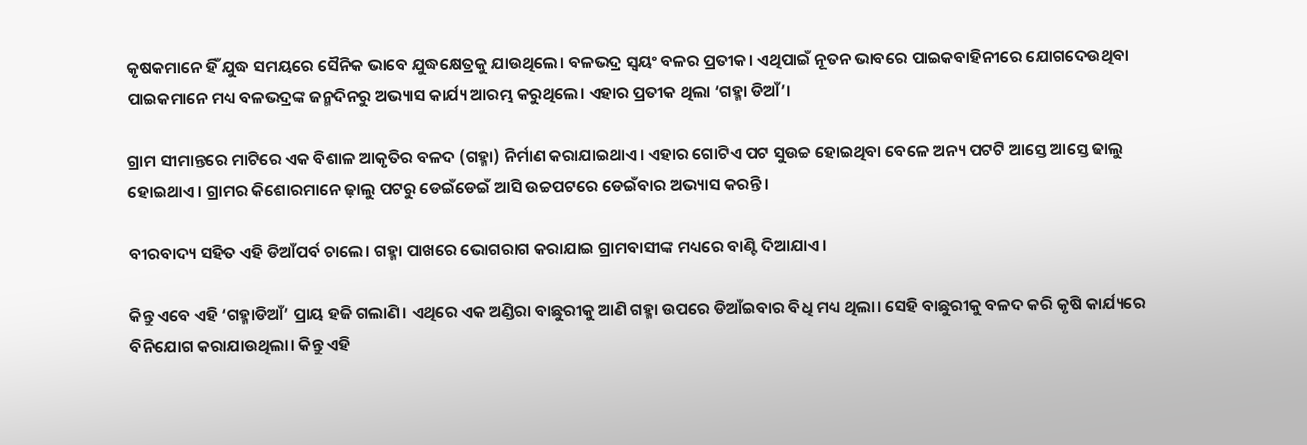କୃଷକମାନେ ହିଁ ଯୁଦ୍ଧ ସମୟରେ ସୈନିକ ଭାବେ ଯୁଦ୍ଧକ୍ଷେତ୍ରକୁ ଯାଉଥିଲେ। ବଳଭଦ୍ର ସ୍ୱୟଂ ବଳର ପ୍ରତୀକ। ଏଥିପାଇଁ ନୂତନ ଭାବରେ ପାଇକବାହିନୀରେ ଯୋଗଦେଉଥିବା ପାଇକମାନେ ମଧ୍ୟ ବଳଭଦ୍ରଙ୍କ ଜନ୍ମଦିନରୁ ଅଭ୍ୟାସ କାର୍ଯ୍ୟ ଆରମ୍ଭ କରୁଥିଲେ। ଏହାର ପ୍ରତୀକ ଥିଲା ‘ଗହ୍ମା ଡିଆଁ’।

ଗ୍ରାମ ସୀମାନ୍ତରେ ମାଟିରେ ଏକ ବିଶାଳ ଆକୃତିର ବଳଦ (ଗହ୍ମା) ନିର୍ମାଣ କରାଯାଇଥାଏ। ଏହାର ଗୋଟିଏ ପଟ ସୁଉଚ୍ଚ ହୋଇଥିବା ବେଳେ ଅନ୍ୟ ପଟଟି ଆସ୍ତେ ଆସ୍ତେ ଢାଲୁ ହୋଇଥାଏ। ଗ୍ରାମର କିଶୋରମାନେ ଢ଼ାଲୁ ପଟରୁ ଡେଇଁଡେଇଁ ଆସି ଉଚ୍ଚପଟରେ ଡେଇଁବାର ଅଭ୍ୟାସ କରନ୍ତି।

ବୀରବାଦ୍ୟ ସହିତ ଏହି ଡିଆଁପର୍ବ ଚାଲେ। ଗହ୍ମା ପାଖରେ ଭୋଗରାଗ କରାଯାଇ ଗ୍ରାମବାସୀଙ୍କ ମଧ୍ୟରେ ବାଣ୍ଟି ଦିଆଯାଏ।

କିନ୍ତୁ ଏବେ ଏହି ‘ଗହ୍ମାଡିଆଁ’ ପ୍ରାୟ ହଜି ଗଲାଣି। ଏଥିରେ ଏକ ଅଣ୍ଡିରା ବାଛୁରୀକୁ ଆଣି ଗହ୍ମା ଉପରେ ଡିଆଁଇବାର ବିଧି ମଧ୍ୟ ଥିଲା। ସେହି ବାଛୁରୀକୁ ବଳଦ କରି କୃଷି କାର୍ଯ୍ୟରେ ବିନିଯୋଗ କରାଯାଉଥିଲା। କିନ୍ତୁ ଏହି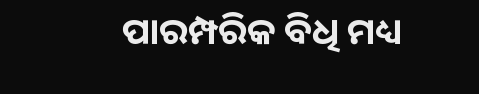ପାରମ୍ପରିକ ବିଧି ମଧ୍ୟ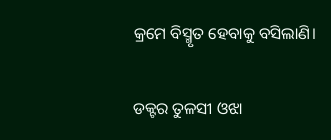କ୍ରମେ ବିସ୍ମୃତ ହେବାକୁ ବସିଲାଣି।

ଡକ୍ଟର ତୁଳସୀ ଓଝା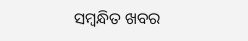ସମ୍ବନ୍ଧିତ ଖବର